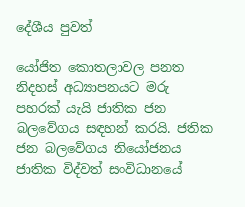දේශීය පුවත්

යෝජිත කොතලාවල පනත නිදහස් අධ්‍යාපනයට මරු පහරක් යැයි ජාතික ජන බලවේගය සඳහන් කරයි. ජතික ජන බලවේගය නියෝජනය ජාතික විද්වත් සංවිධානයේ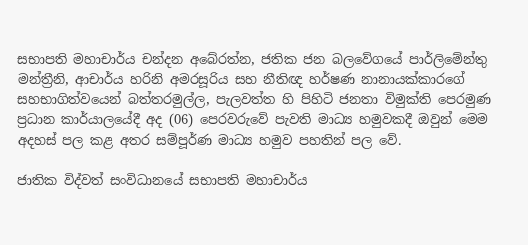සභාපති මහාචාර්ය චන්දන අබේරත්න, ජතික ජන බලවේගයේ පාර්ලිමේන්තු මන්ත්‍රීනි, ආචාර්ය හරිනි අමරසූරිය සහ නීතිඥ හර්ෂණ නානායක්කාරගේ සහභාගිත්වයෙන් බත්තරමුල්ල, පැලවත්ත හි පිහිටි ජනතා විමුක්ති පෙරමුණ ප්‍රධාන කාර්යාලයේදී අද (06) පෙරවරුවේ පැවති මාධ්‍ය හමුවකදී ඔවුන් මෙම අදහස් පල කළ අතර සම්පූර්ණ මාධ්‍ය හමුව පහතින් පල වේ.

ජාතික විද්වත් සංවිධානයේ සභාපති මහාචාර්ය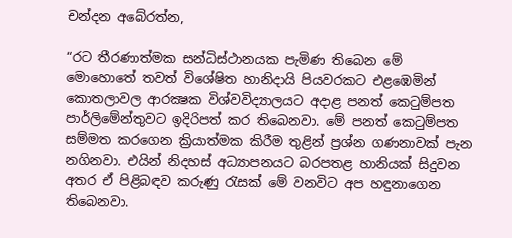චන්දන අබේරත්න,

“රට තීරණාත්මක සන්ධිස්ථානයක පැමිණ තිබෙන මේ මොහොතේ තවත් විශේෂිත හානිදායි පියවරකට එළඹෙමින් කොතලාවල ආරක්‍ෂක විශ්වවිද්‍යාලයට අදාළ පනත් කෙටුම්පත පාර්ලිමේන්තුවට ඉදිරිපත් කර තිබෙනවා. මේ පනත් කෙටුම්පත සම්මත කරගෙන ක්‍රියාත්මක කිරීම තුළින් ප්‍රශ්න ගණනාවක් පැන නගිනවා. එයින් නිදහස් අධ්‍යාපනයට බරපතළ හානියක් සිදුවන අතර ඒ පිළිබඳව කරුණු රැසක් මේ වනවිට අප හඳුනාගෙන තිබෙනවා.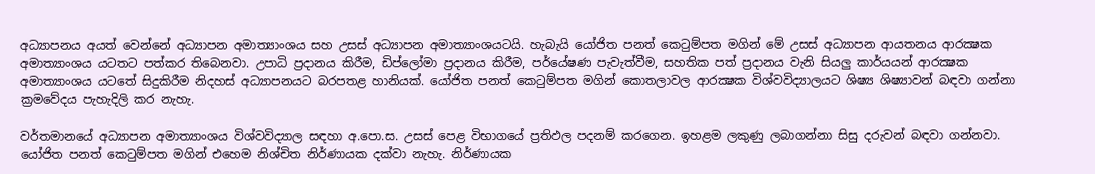අධ්‍යාපනය අයත් වෙන්නේ අධ්‍යාපන අමාත්‍යාංශය සහ උසස් අධ්‍යාපන අමාත්‍යාංශයටයි. හැබැයි යෝජිත පනත් කෙටුම්පත මගින් මේ උසස් අධ්‍යාපන ආයතනය ආරක්‍ෂක අමාත්‍යාංශය යටතට පත්කර තිබෙනවා. උපාධි ප්‍රදානය කිරීම, ඩිප්ලෝමා ප්‍රදානය කිරීම, පර්යේෂණ පැවැත්වීම, සහතික පත් ප්‍රදානය වැනි සියලු කාර්යයන් ආරක්‍ෂක අමාත්‍යාංශය යටතේ සිදුකිරීම නිදහස් අධ්‍යාපනයට බරපතළ හානියක්. යෝජිත පනත් කෙටුම්පත මගින් කොතලාවල ආරක්‍ෂක විශ්වවිද්‍යාලයට ශිෂ්‍ය ශිෂ්‍යාවන් බඳවා ගන්නා ක්‍රමවේදය පැහැදිලි කර නැහැ.

වර්තමානයේ අධ්‍යාපන අමාත්‍යාංශය විශ්වවිද්‍යාල සඳහා අ.පො.ස. උසස් පෙළ විභාගයේ ප්‍රතිඵල පදනම් කරගෙන. ඉහළම ලකුණු ලබාගන්නා සිසු දරුවන් බඳවා ගන්නවා. යෝජිත පනත් කෙටුම්පත මගින් එහෙම නිශ්චිත නිර්ණායක දක්වා නැහැ. නිර්ණායක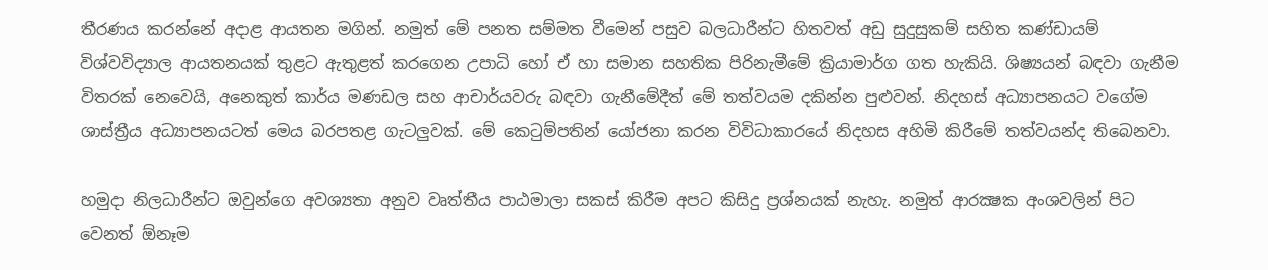තීරණය කරන්නේ අදාළ ආයතන මගින්. නමුත් මේ පනත සම්මත වීමෙන් පසුව බලධාරීන්ට හිතවත් අඩු සුදුසුකම් සහිත කණ්ඩායම් විශ්වවිද්‍යාල ආයතනයක් තුළට ඇතුළත් කරගෙන උපාධි හෝ ඒ හා සමාන සහතික පිරිනැමීමේ ක්‍රියාමාර්ග ගත හැකියි. ශිෂ්‍යයන් බඳවා ගැනීම විතරක් නෙවෙයි, අනෙකුත් කාර්ය මණඩල සහ ආචාර්යවරු බඳවා ගැනීමේදීත් මේ තත්වයම දකින්න පුළුවන්. නිදහස් අධ්‍යාපනයට වගේම ශාස්ත්‍රීය අධ්‍යාපනයටත් මෙය බරපතළ ගැටලුවක්. මේ කෙටුම්පතින් යෝජනා කරන විවිධාකාරයේ නිදහස අහිමි කිරීමේ තත්වයන්ද තිබෙනවා.

හමුදා නිලධාරීන්ට ඔවුන්ගෙ අවශ්‍යතා අනුව වෘත්තීය පාඨමාලා සකස් කිරීම අපට කිසිදු ප්‍රශ්නයක් නැහැ. නමුත් ආරක්‍ෂක අංශවලින් පිට වෙනත් ඕනෑම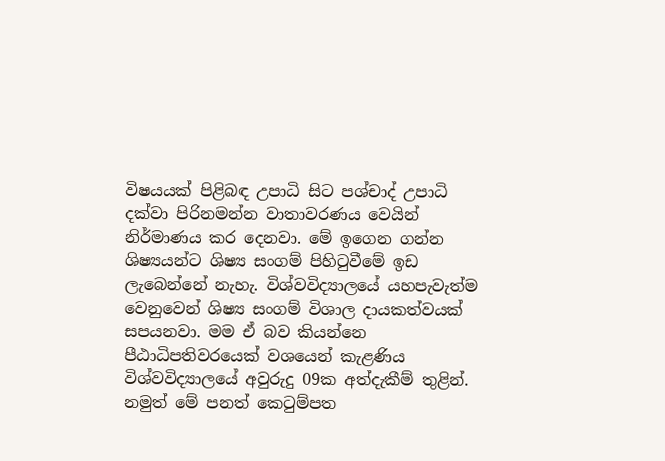විෂයයක් පිළිබඳ උපාධි සිට පශ්චාද් උපාධි දක්වා පිරිනමන්න වාතාවරණය වෙයින් නිර්මාණය කර දෙනවා. මේ ඉගෙන ගන්න ශිෂ්‍යයන්ට ශිෂ්‍ය සංගම් පිහිටුවීමේ ඉඩ ලැබෙන්නේ නැහැ. විශ්වවිද්‍යාලයේ යහපැවැත්ම වෙනුවෙන් ශිෂ්‍ය සංගම් විශාල දායකත්වයක් සපයනවා. මම ඒ බව කියන්නෙ පීඨාධිපතිවරයෙක් වශයෙන් කැළණිය විශ්වවිද්‍යාලයේ අවුරුදු 09ක අත්දැකීම් තුළින්. නමුත් මේ පනත් කෙටුම්පත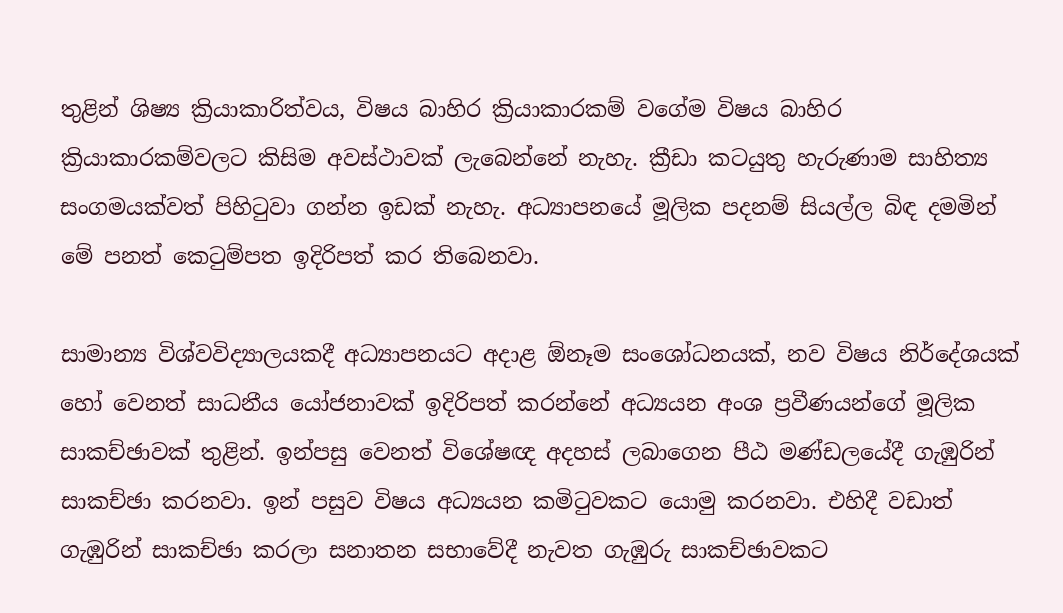තුළින් ශිෂ්‍ය ක්‍රියාකාරිත්වය, විෂය බාහිර ක්‍රියාකාරකම් වගේම විෂය බාහිර ක්‍රියාකාරකම්වලට කිසිම අවස්ථාවක් ලැබෙන්නේ නැහැ. ක්‍රීඩා කටයුතු හැරුණාම සාහිත්‍ය සංගමයක්වත් පිහිටුවා ගන්න ඉඩක් නැහැ. අධ්‍යාපනයේ මූලික පදනම් සියල්ල බිඳ දමමින් මේ පනත් කෙටුම්පත ඉදිරිපත් කර තිබෙනවා.

සාමාන්‍ය විශ්වවිද්‍යාලයකදී අධ්‍යාපනයට අදාළ ඕනෑම සංශෝධනයක්, නව විෂය නිර්දේශයක් හෝ වෙනත් සාධනීය යෝජනාවක් ඉදිරිපත් කරන්නේ අධ්‍යයන අංශ ප්‍රවීණයන්ගේ මූලික සාකච්ඡාවක් තුළින්. ඉන්පසු වෙනත් විශේෂඥ අදහස් ලබාගෙන පීඨ මණ්ඩලයේදී ගැඹුරින් සාකච්ඡා කරනවා. ඉන් පසුව විෂය අධ්‍යයන කමිටුවකට යොමු කරනවා. එහිදී වඩාත් ගැඹුරින් සාකච්ඡා කරලා සනාතන සභාවේදී නැවත ගැඹුරු සාකච්ඡාවකට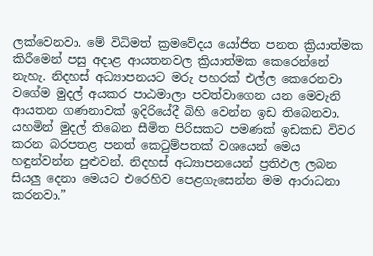ලක්වෙනවා. මේ විධිමත් ක්‍රමවේදය යෝජිත පනත ක්‍රියාත්මක කිරීමෙන් පසු අදාළ ආයතනවල ක්‍රියාත්මක කෙරෙන්නේ නැහැ. නිදහස් අධ්‍යාපනයට මරු පහරක් එල්ල කෙරෙනවා වගේම මුදල් අයකර පාඨමාලා පවත්වාගෙන යන මෙවැනි ආයතන ගණනාවක් ඉදිරියේදී බිහි වෙන්න ඉඩ තිබෙනවා. යහමින් මුදල් තිබෙන සීමිත පිරිසකට පමණක් ඉඩකඩ විවර කරන බරපතළ පනත් කෙටුම්පතක් වශයෙන් මෙය හඳුන්වන්න පුළුවන්. නිදහස් අධ්‍යාපනයෙන් ප්‍රතිඵල ලබන සියලු දෙනා මෙයට එරෙහිව පෙළගැසෙන්න මම ආරාධනා කරනවා.”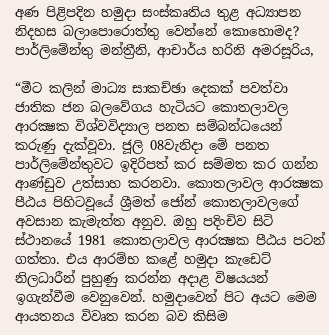අණ පිළිපදින හමුදා සංස්කෘතිය තුළ අධ්‍යාපන නිදහස බලාපොරොත්තු වෙන්නේ කොහොමද?
පාර්ලිමේන්තු මන්ත්‍රීනි, ආචාර්ය හරිනි අමරසූරිය,

“මීට කලින් මාධ්‍ය සාකච්ඡා දෙකක් පවත්වා ජාතික ජන බලවේගය හැටියට කොතලාවල ආරක්‍ෂක විශ්වවිද්‍යාල පනත සම්බන්ධයෙන් කරුණු දැක්වූවා. ජූලි 08වැනිදා මේ පනත පාර්ලිමේන්තුවට ඉදිරිපත් කර සම්මත කර ගන්න ආණ්ඩුව උත්සාහ කරනවා. කොතලාවල ආරක්‍ෂක පීඨය පිහිටවූයේ ශ්‍රීමත් ජෝන් කොතලාවලගේ අවසාන කැමැත්ත අනුව. ඔහු පදිංචිව සිටි ස්ථානයේ 1981 කොතලාවල ආරක්‍ෂක පීඨය පටන් ගත්තා. එය ආරම්භ කළේ හමුදා කැඩෙට් නිලධාරීන් පුහුණු කරන්න අදාළ විෂයයන් ඉගැන්වීම වෙනුවෙන්. හමුදාවෙන් පිට අයට මෙම ආයතනය විවෘත කරන බව කිසිම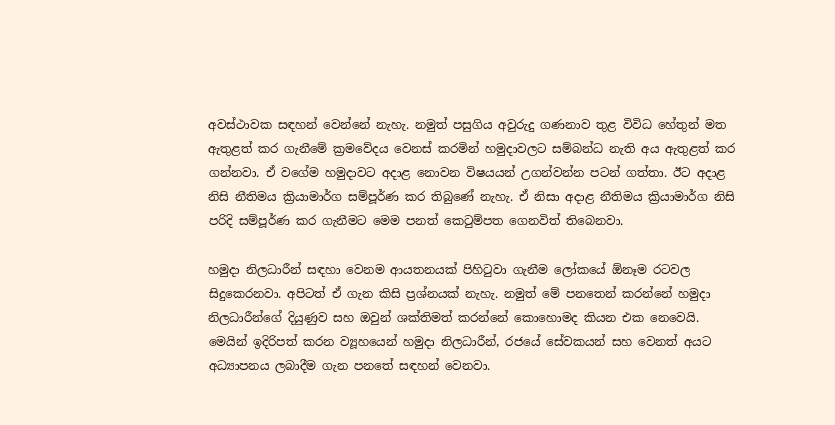අවස්ථාවක සඳහන් වෙන්නේ නැහැ. නමුත් පසුගිය අවුරුදු ගණනාව තුළ විවිධ හේතුන් මත ඇතුළත් කර ගැනීමේ ක්‍රමවේදය වෙනස් කරමින් හමුදාවලට සම්බන්ධ නැති අය ඇතුළත් කර ගන්නවා. ඒ වගේම හමුදාවට අදාළ නොවන විෂයයන් උගන්වන්න පටන් ගත්තා. ඊට අදාළ නිසි නීතිමය ක්‍රියාමාර්ග සම්පූර්ණ කර තිබුණේ නැහැ. ඒ නිසා අදාළ නීතිමය ක්‍රියාමාර්ග නිසි පරිදි සම්පූර්ණ කර ගැනීමට මෙම පනත් කෙටුම්පත ගෙනවිත් තිබෙනවා.

හමුදා නිලධාරීන් සඳහා වෙනම ආයතනයක් පිහිටුවා ගැනීම ලෝකයේ ඕනෑම රටවල සිදුකෙරනවා. අපිටත් ඒ ගැන කිසි ප්‍රශ්නයක් නැහැ. නමුත් මේ පනතෙන් කරන්නේ හමුදා නිලධාරීන්ගේ දියුණුව සහ ඔවුන් ශක්තිමත් කරන්නේ කොහොමද කියන එක නෙවෙයි. මෙයින් ඉදිරිපත් කරන ව්‍යූහයෙන් හමුදා නිලධාරීන්, රජයේ සේවකයන් සහ වෙනත් අයට අධ්‍යාපනය ලබාදීම ගැන පනතේ සඳහන් වෙනවා.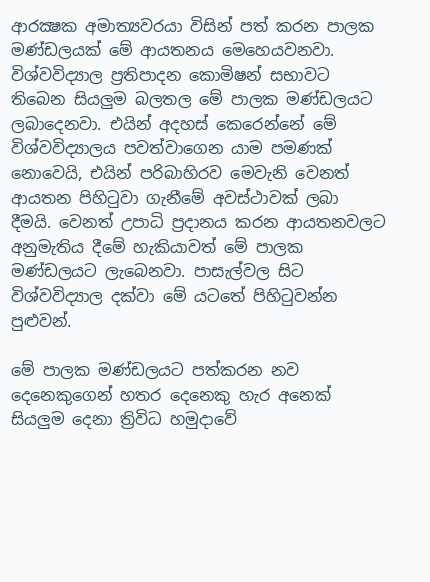ආරක්‍ෂක අමාත්‍යවරයා විසින් පත් කරන පාලක මණ්ඩලයක් මේ ආයතනය මෙහෙයවනවා. විශ්වවිද්‍යාල ප්‍රතිපාදන කොමිෂන් සභාවට තිබෙන සියලුම බලතල මේ පාලක මණ්ඩලයට ලබාදෙනවා. එයින් අදහස් කෙරෙන්නේ මේ විශ්වවිද්‍යාලය පවත්වාගෙන යාම පමණක් නොවෙයි, එයින් පරිබාහිරව මෙවැනි වෙනත් ආයතන පිහිටුවා ගැනීමේ අවස්ථාවක් ලබා දීමයි. වෙනත් උපාධි ප්‍රදානය කරන ආයතනවලට අනුමැතිය දීමේ හැකියාවත් මේ පාලක මණ්ඩලයට ලැබෙනවා. පාසැල්වල සිට විශ්වවිද්‍යාල දක්වා මේ යටතේ පිහිටුවන්න පුළුවන්.

මේ පාලක මණ්ඩලයට පත්කරන නව දෙනෙකුගෙන් හතර දෙනෙකු හැර අනෙක් සියලුම දෙනා ත්‍රිවිධ හමුදාවේ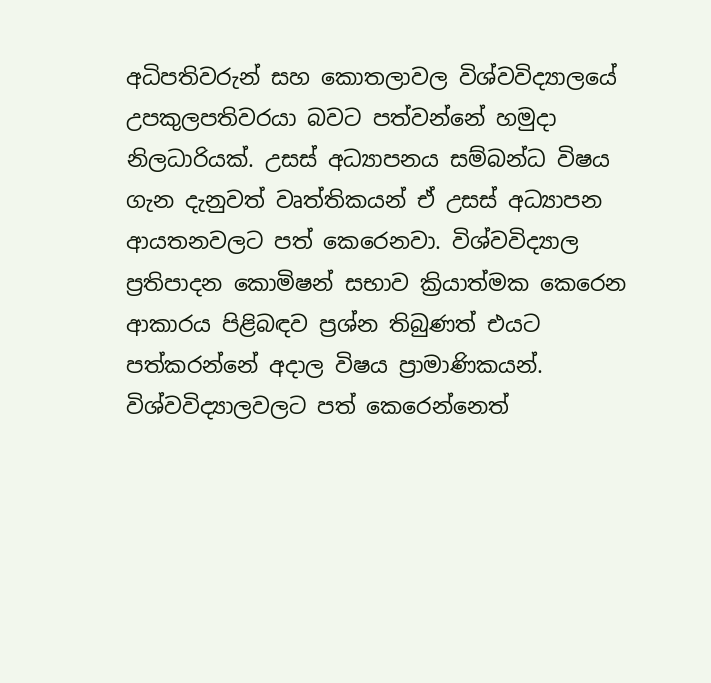අධිපතිවරුන් සහ කොතලාවල විශ්වවිද්‍යාලයේ උපකුලපතිවරයා බවට පත්වන්නේ හමුදා නිලධාරියක්. උසස් අධ්‍යාපනය සම්බන්ධ විෂය ගැන දැනුවත් වෘත්තිකයන් ඒ උසස් අධ්‍යාපන ආයතනවලට පත් කෙරෙනවා. විශ්වවිද්‍යාල ප්‍රතිපාදන කොමිෂන් සභාව ක්‍රියාත්මක කෙරෙන ආකාරය පිළිබඳව ප්‍රශ්න තිබුණත් එයට පත්කරන්නේ අදාල විෂය ප්‍රාමාණිකයන්. විශ්වවිද්‍යාලවලට පත් කෙරෙන්නෙත්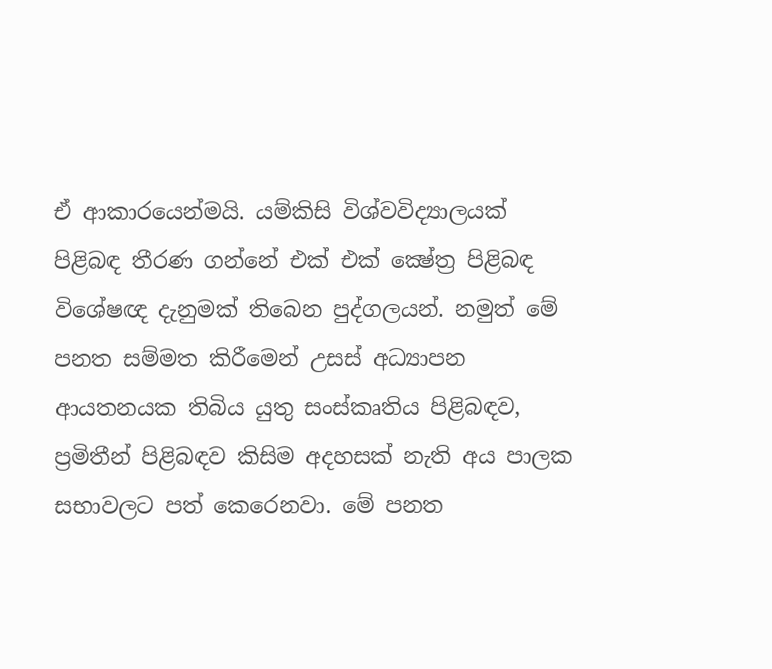ඒ ආකාරයෙන්මයි. යම්කිසි විශ්වවිද්‍යාලයක් පිළිබඳ තීරණ ගන්නේ එක් එක් ක්‍ෂේත්‍ර පිළිබඳ විශේෂඥ දැනුමක් තිබෙන පුද්ගලයන්. නමුත් මේ පනත සම්මත කිරීමෙන් උසස් අධ්‍යාපන ආයතනයක තිබිය යුතු සංස්කෘතිය පිළිබඳව, ප්‍රමිතීන් පිළිබඳව කිසිම අදහසක් නැති අය පාලක සභාවලට පත් කෙරෙනවා. මේ පනත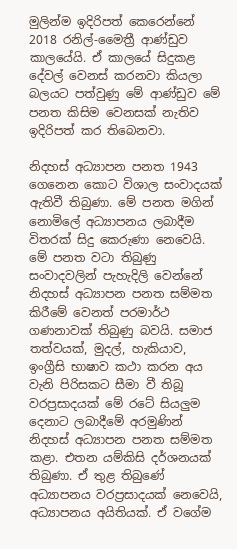මුලින්ම ඉදිරිපත් කෙරෙන්නේ 2018 රනිල්-මෛත්‍රී ආණ්ඩුව කාලයේයි. ඒ කාලයේ සිදුකළ දේවල් වෙනස් කරනවා කියලා බලයට පත්වුණු මේ ආණ්ඩුව මේ පනත කිසිම වෙනසක් නැතිව ඉදිරිපත් කර තිබෙනවා.

නිදහස් අධ්‍යාපන පනත 1943 ගෙනෙන කොට විශාල සංවාදයක් ඇතිවී තිබුණා. මේ පනත මගින් නොමිලේ අධ්‍යාපනය ලබාදීම විතරක් සිදු කෙරුණා නෙවෙයි. මේ පනත වටා තිබුණු සංවාදවලින් පැහැදිලි වෙන්නේ නිදහස් අධ්‍යාපන පනත සම්මත කිරීමේ වෙනත් පරමාර්ථ ගණනාවක් තිබුණු බවයි. සමාජ තත්වයක්, මුදල්, හැකියාව, ඉංග්‍රීසි භාෂාව කථා කරන අය වැනි පිරිසකට සීමා වී තිබූ වරප්‍රසාදයක් මේ රටේ සියලුම දෙනාට ලබාදීමේ අරමුණින් නිදහස් අධ්‍යාපන පනත සම්මත කළා. එතන යම්කිසි දර්ශනයක් තිබුණා. ඒ තුළ තිබුණේ අධ්‍යාපනය වරප්‍රසාදයක් නෙවෙයි, අධ්‍යාපනය අයිතියක්. ඒ වගේම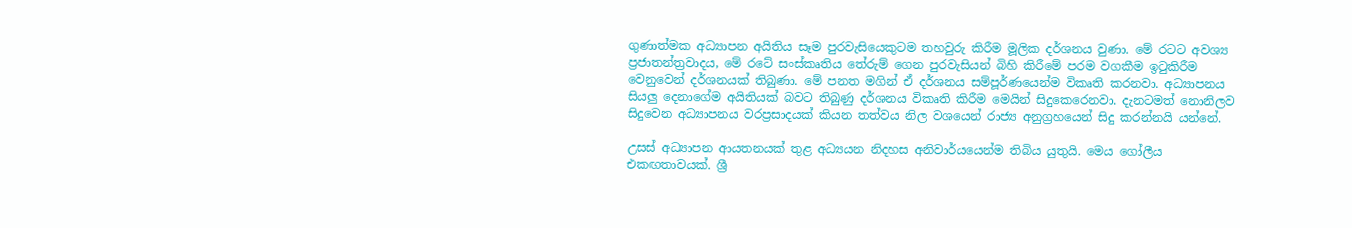ගුණාත්මක අධ්‍යාපන අයිතිය සෑම පුරවැසියෙකුටම තහවුරු කිරීම මූලික දර්ශනය වුණා. මේ රටට අවශ්‍ය ප්‍රජාතන්ත්‍රවාදය, මේ රටේ සංස්කෘතිය තේරුම් ගෙන පුරවැසියන් බිහි කිරීමේ පරම වගකීම ඉටුකිරීම වෙනුවෙන් දර්ශනයක් තිබුණා. මේ පනත මගින් ඒ දර්ශනය සම්පූර්ණයෙන්ම විකෘති කරනවා. අධ්‍යාපනය සියලු දෙනාගේම අයිතියක් බවට තිබුණු දර්ශනය විකෘති කිරීම මෙයින් සිදුකෙරෙනවා. දැනටමත් නොනිලව සිදුවෙන අධ්‍යාපනය වරප්‍රසාදයක් කියන තත්වය නිල වශයෙන් රාජ්‍ය අනුග්‍රහයෙන් සිදු කරන්නයි යන්නේ.

උසස් අධ්‍යාපන ආයතනයක් තුළ අධ්‍යයන නිදහස අනිවාර්යයෙන්ම තිබිය යුතුයි. මෙය ගෝලීය එකඟතාවයක්. ශ්‍රී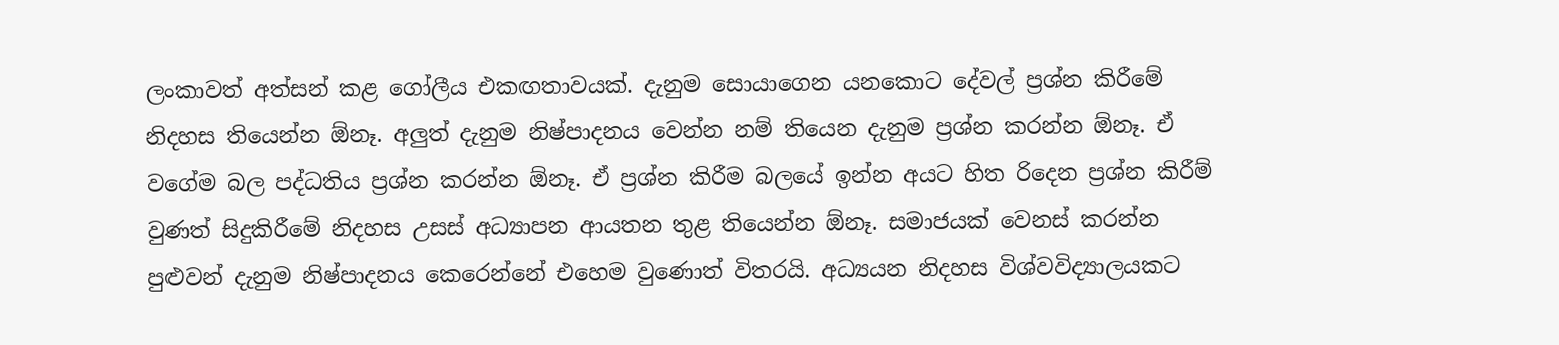ලංකාවත් අත්සන් කළ ගෝලීය එකඟතාවයක්. දැනුම සොයාගෙන යනකොට දේවල් ප්‍රශ්න කිරීමේ නිදහස තියෙන්න ඕනෑ. අලුත් දැනුම නිෂ්පාදනය වෙන්න නම් තියෙන දැනුම ප්‍රශ්න කරන්න ඕනෑ. ඒ වගේම බල පද්ධතිය ප්‍රශ්න කරන්න ඕනෑ. ඒ ප්‍රශ්න කිරීම බලයේ ඉන්න අයට හිත රිදෙන ප්‍රශ්න කිරීම් වුණත් සිදුකිරීමේ නිදහස උසස් අධ්‍යාපන ආයතන තුළ තියෙන්න ඕනෑ. සමාජයක් වෙනස් කරන්න පුළුවන් දැනුම නිෂ්පාදනය කෙරෙන්නේ එහෙම වුණොත් විතරයි. අධ්‍යයන නිදහස විශ්වවිද්‍යාලයකට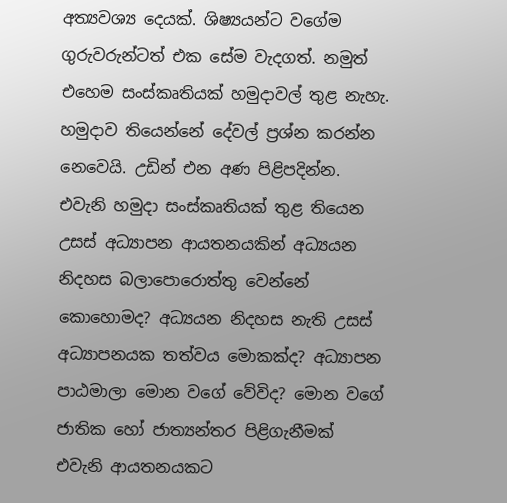අත්‍යවශ්‍ය දෙයක්. ශිෂ්‍යයන්ට වගේම ගුරුවරුන්ටත් එක සේම වැදගත්. නමුත් එහෙම සංස්කෘතියක් හමුදාවල් තුළ නැහැ. හමුදාව තියෙන්නේ දේවල් ප්‍රශ්න කරන්න නෙවෙයි. උඩින් එන අණ පිළිපදින්න. එවැනි හමුදා සංස්කෘතියක් තුළ තියෙන උසස් අධ්‍යාපන ආයතනයකින් අධ්‍යයන නිදහස බලාපොරොත්තු වෙන්නේ කොහොමද? අධ්‍යයන නිදහස නැති උසස් අධ්‍යාපනයක තත්වය මොකක්ද? අධ්‍යාපන පාඨමාලා මොන වගේ වේවිද? මොන වගේ ජාතික හෝ ජාත්‍යන්තර පිළිගැනීමක් එවැනි ආයතනයකට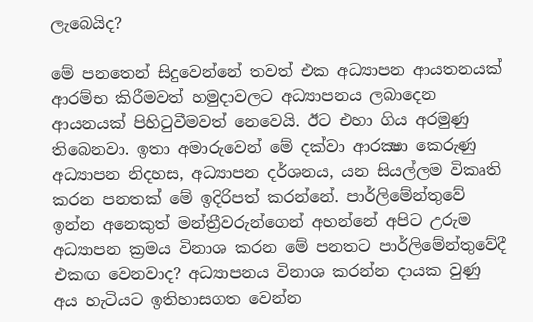ලැබෙයිද?

මේ පනතෙන් සිදුවෙන්නේ තවත් එක අධ්‍යාපන ආයතනයක් ආරම්භ කිරීමවත් හමුදාවලට අධ්‍යාපනය ලබාදෙන ආයනයක් පිහිටුවීමවත් නෙවෙයි. ඊට එහා ගිය අරමුණු තිබෙනවා. ඉතා අමාරුවෙන් මේ දක්වා ආරක්‍ෂා කෙරුණු අධ්‍යාපන නිදහස, අධ්‍යාපන දර්ශනය, යන සියල්ලම විකෘති කරන පනතක් මේ ඉදිරිපත් කරන්නේ. පාර්ලිමේන්තුවේ ඉන්න අනෙකුත් මන්ත්‍රීවරුන්ගෙන් අහන්නේ අපිට උරුම අධ්‍යාපන ක්‍රමය විනාශ කරන මේ පනතට පාර්ලිමේන්තුවේදී එකඟ වෙනවාද? අධ්‍යාපනය විනාශ කරන්න දායක වුණු අය හැටියට ඉතිහාසගත වෙන්න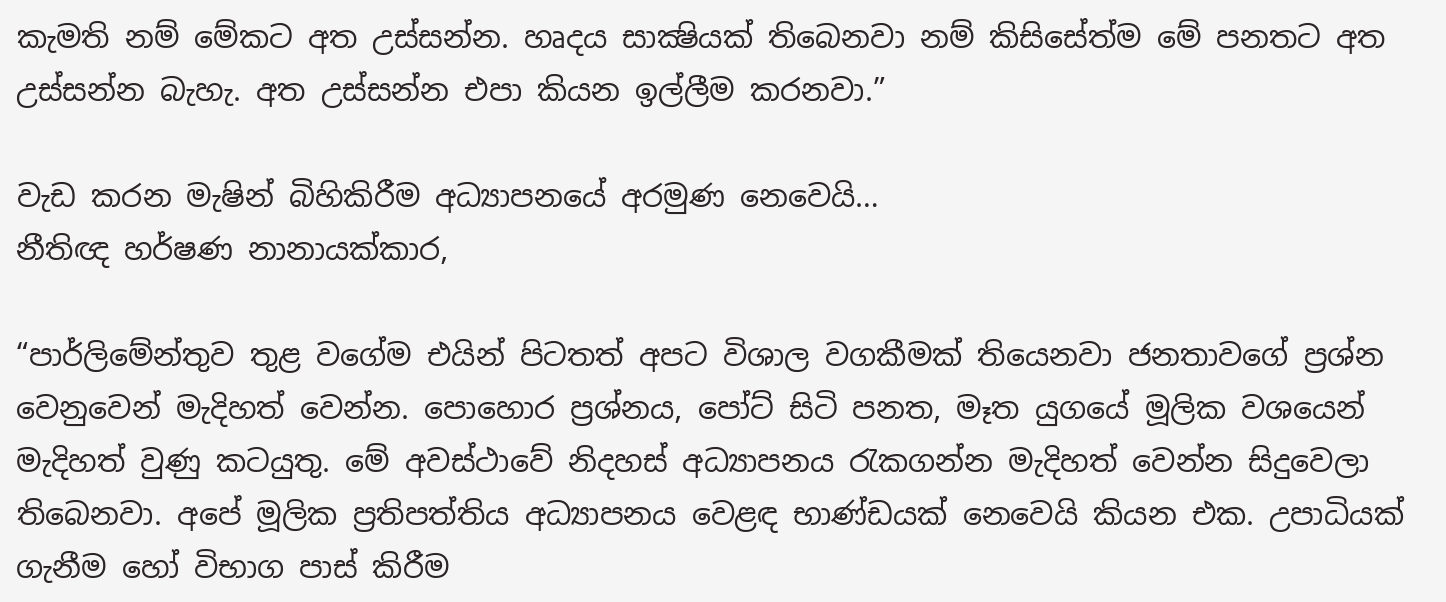කැමති නම් මේකට අත උස්සන්න. හෘදය සාක්‍ෂියක් තිබෙනවා නම් කිසිසේත්ම මේ පනතට අත උස්සන්න බැහැ. අත උස්සන්න එපා කියන ඉල්ලීම කරනවා.”

වැඩ කරන මැෂින් බිහිකිරීම අධ්‍යාපනයේ අරමුණ නෙවෙයි…
නීතිඥ හර්ෂණ නානායක්කාර,

“පාර්ලිමේන්තුව තුළ වගේම එයින් පිටතත් අපට විශාල වගකීමක් තියෙනවා ජනතාවගේ ප්‍රශ්න වෙනුවෙන් මැදිහත් වෙන්න. පොහොර ප්‍රශ්නය, පෝට් සිටි පනත, මෑත යුගයේ මූලික වශයෙන් මැදිහත් වුණු කටයුතු. මේ අවස්ථාවේ නිදහස් අධ්‍යාපනය රැකගන්න මැදිහත් වෙන්න සිදුවෙලා තිබෙනවා. අපේ මූලික ප්‍රතිපත්තිය අධ්‍යාපනය වෙළඳ භාණ්ඩයක් නෙවෙයි කියන එක. උපාධියක් ගැනීම හෝ විභාග පාස් කිරීම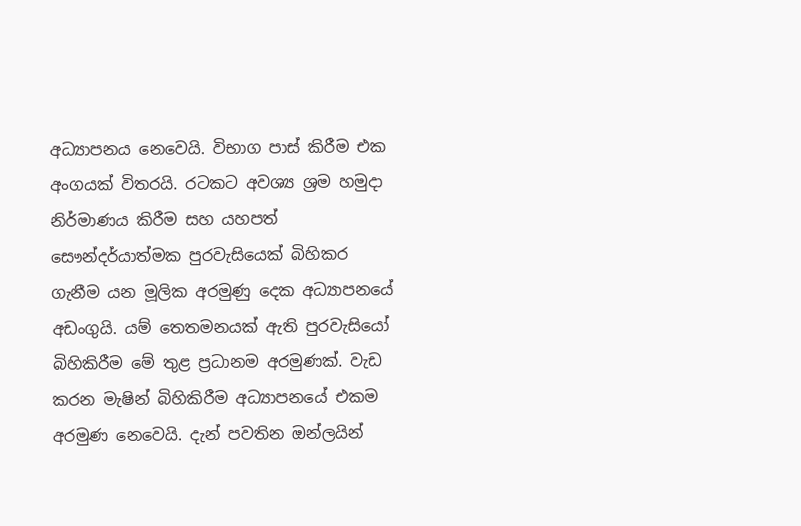අධ්‍යාපනය නෙවෙයි. විභාග පාස් කිරීම එක අංගයක් විතරයි. රටකට අවශ්‍ය ශ්‍රම හමුදා නිර්මාණය කිරීම සහ යහපත් සෞන්දර්යාත්මක පුරවැසියෙක් බිහිකර ගැනීම යන මූලික අරමුණු දෙක අධ්‍යාපනයේ අඩංගුයි. යම් තෙතමනයක් ඇති පුරවැසියෝ බිහිකිරීම මේ තුළ ප්‍රධානම අරමුණක්. වැඩ කරන මැෂින් බිහිකිරීම අධ්‍යාපනයේ එකම අරමුණ නෙවෙයි. දැන් පවතින ඔන්ලයින්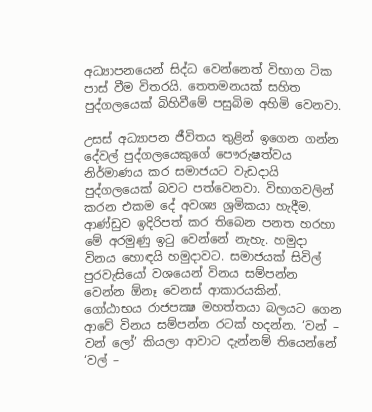අධ්‍යාපනයෙන් සිද්ධ වෙන්නෙත් විභාග ටික පාස් වීම විතරයි. තෙතමනයක් සහිත පුද්ගලයෙක් බිහිවීමේ පසුබිම අහිමි වෙනවා.

උසස් අධ්‍යාපන ජීවිතය තුළින් ඉගෙන ගන්න දේවල් පුද්ගලයෙකුගේ පෞරුෂත්වය නිර්මාණය කර සමාජයට වැඩදායි පුද්ගලයෙක් බවට පත්වෙනවා. විභාගවලින් කරන එකම දේ අවශ්‍ය ශ්‍රමිකයා හැදීම. ආණ්ඩුව ඉදිරිපත් කර තිබෙන පනත හරහා මේ අරමුණු ඉටු වෙන්නේ නැහැ. හමුදා විනය හොඳයි හමුදාවට. සමාජයක් සිවිල් පුරවැසියෝ වශයෙන් විනය සම්පන්න වෙන්න ඕනෑ වෙනස් ආකාරයකින්. ගෝඨාභය රාජපක්‍ෂ මහත්තයා බලයට ගෙන ආවේ විනය සම්පන්න රටක් හදන්න. ‘වන් – වන් ලෝ’ කියලා ආවාට දැන්නම් තියෙන්නේ ‘වල් –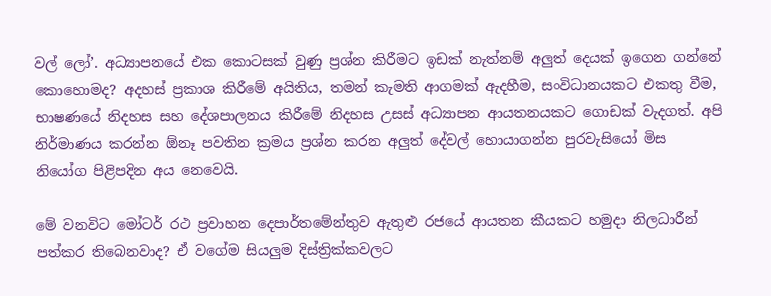වල් ලෝ’. අධ්‍යාපනයේ එක කොටසක් වුණු ප්‍රශ්න කිරීමට ඉඩක් නැත්නම් අලුත් දෙයක් ඉගෙන ගන්නේ කොහොමද? අදහස් ප්‍රකාශ කිරීමේ අයිතිය, තමන් කැමති ආගමක් ඇදහීම, සංවිධානයකට එකතු වීම, භාෂණයේ නිදහස සහ දේශපාලනය කිරීමේ නිදහස උසස් අධ්‍යාපන ආයතනයකට ගොඩක් වැදගත්. අපි නිර්මාණය කරන්න ඕනෑ පවතින ක්‍රමය ප්‍රශ්න කරන අලුත් දේවල් හොයාගන්න පුරවැසියෝ මිස නියෝග පිළිපදින අය නෙවෙයි.

මේ වනවිට මෝටර් රථ ප්‍රවාහන දෙපාර්තමේන්තුව ඇතුළු රජයේ ආයතන කීයකට හමුදා නිලධාරීන් පත්කර තිබෙනවාද? ඒ වගේම සියලුම දිස්ත්‍රික්කවලට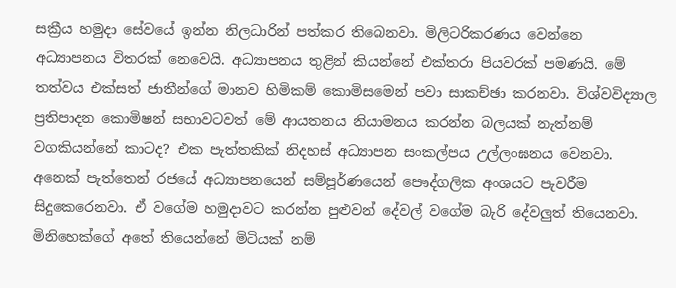සක්‍රීය හමුදා සේවයේ ඉන්න නිලධාරින් පත්කර තිබෙනවා. මිලිටරිකරණය වෙන්නෙ අධ්‍යාපනය විතරක් නෙවෙයි. අධ්‍යාපනය තුළින් කියන්නේ එක්තරා පියවරක් පමණයි. මේ තත්වය එක්සත් ජාතීන්ගේ මානව හිමිකම් කොමිසමෙන් පවා සාකච්ඡා කරනවා. විශ්වවිද්‍යාල ප්‍රතිපාදන කොමිෂන් සභාවටවත් මේ ආයතනය නියාමනය කරන්න බලයක් නැත්නම් වගකියන්නේ කාටද? එක පැත්තකික් නිදහස් අධ්‍යාපන සංකල්පය උල්ලංඝනය වෙනවා. අනෙක් පැත්තෙන් රජයේ අධ්‍යාපනයෙන් සම්පූර්ණයෙන් පෞද්ගලික අංශයට පැවරීම සිදුකෙරෙනවා. ඒ වගේම හමුදාවට කරන්න පුළුවන් දේවල් වගේම බැරි දේවලුත් තියෙනවා. මිනිහෙක්ගේ අතේ තියෙන්නේ මිටියක් නම්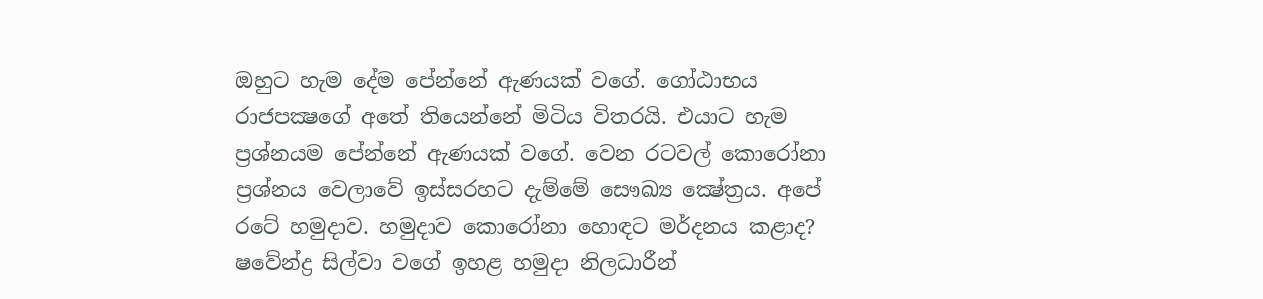ඔහුට හැම දේම පේන්නේ ඇණයක් වගේ. ගෝඨාභය රාජපක්‍ෂගේ අතේ තියෙන්නේ මිටිය විතරයි. එයාට හැම ප්‍රශ්නයම පේන්නේ ඇණයක් වගේ. වෙන රටවල් කොරෝනා ප්‍රශ්නය වෙලාවේ ඉස්සරහට දැම්මේ සෞඛ්‍ය ක්‍ෂේත්‍රය. අපේ රටේ හමුදාව. හමුදාව කොරෝනා හොඳට මර්දනය කළාද? ෂවේන්ද්‍ර සිල්වා වගේ ඉහළ හමුදා නිලධාරීන්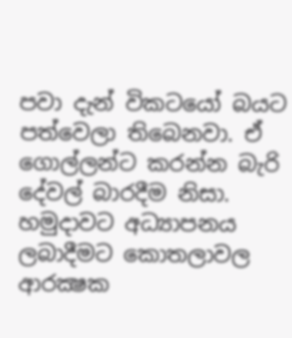පවා දැන් විකටයෝ බයට පත්වෙලා තිබෙනවා. ඒ ගොල්ලන්ට කරන්න බැරි දේවල් බාරදීම නිසා. හමුදාවට අධ්‍යාපනය ලබාදීමට කොතලාවල ආරක්‍ෂක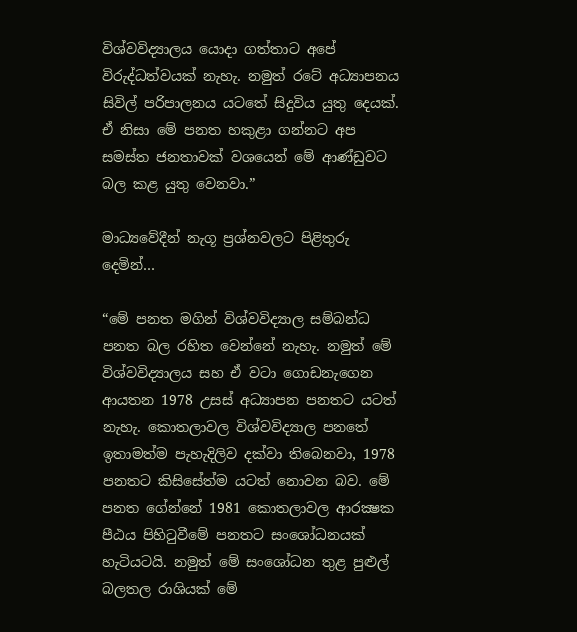විශ්වවිද්‍යාලය යොදා ගත්තාට අපේ විරුද්ධත්වයක් නැහැ. නමුත් රටේ අධ්‍යාපනය සිවිල් පරිපාලනය යටතේ සිදුවිය යුතු දෙයක්. ඒ නිසා මේ පනත හකුළා ගන්නට අප සමස්ත ජනතාවක් වශයෙන් මේ ආණ්ඩුවට බල කළ යුතු වෙනවා.”

මාධ්‍යවේදීන් නැගූ ප්‍රශ්නවලට පිළිතුරු දෙමින්…

“මේ පනත මගින් විශ්වවිද්‍යාල සම්බන්ධ පනත බල රහිත වෙන්නේ නැහැ. නමුත් මේ විශ්වවිද්‍යාලය සහ ඒ වටා ගොඩනැගෙන ආයතන 1978 උසස් අධ්‍යාපන පනතට යටත් නැහැ. කොතලාවල විශ්වවිද්‍යාල පනතේ ඉතාමත්ම පැහැදිලිව දක්වා තිබෙනවා, 1978 පනතට කිසිසේත්ම යටත් නොවන බව. මේ පනත ගේන්නේ 1981 කොතලාවල ආරක්‍ෂක පීඨය පිහිටුවීමේ පනතට සංශෝධනයක් හැටියටයි. නමුත් මේ සංශෝධන තුළ පුළුල් බලතල රාශියක් මේ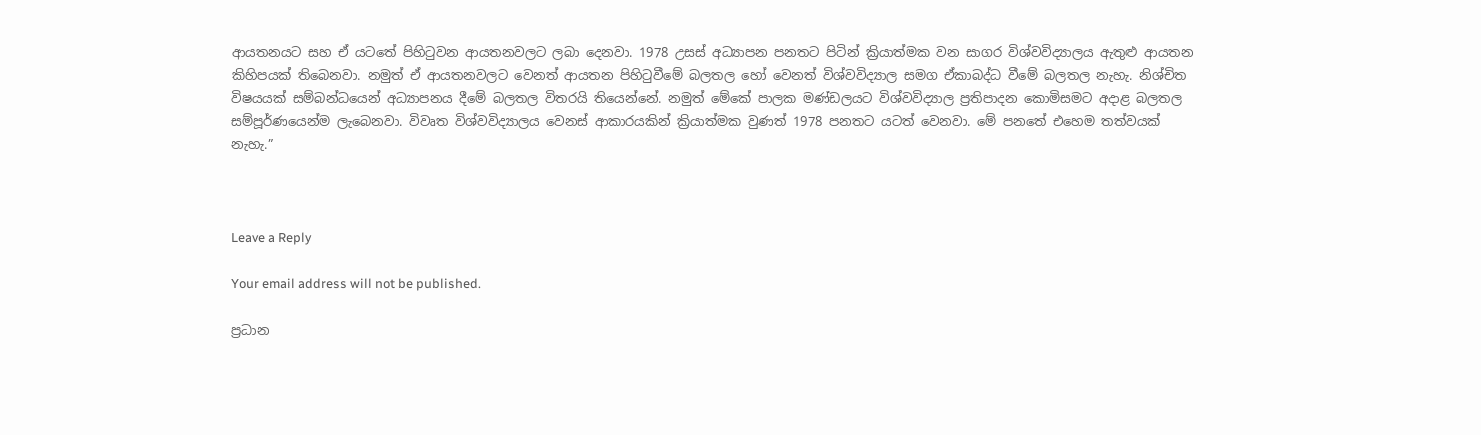ආයතනයට සහ ඒ යටතේ පිහිටුවන ආයතනවලට ලබා දෙනවා. 1978 උසස් අධ්‍යාපන පනතට පිටින් ක්‍රියාත්මක වන සාගර විශ්වවිද්‍යාලය ඇතුළු ආයතන කිහිපයක් තිබෙනවා. නමුත් ඒ ආයතනවලට වෙනත් ආයතන පිහිටුවීමේ බලතල හෝ වෙනත් විශ්වවිද්‍යාල සමග ඒකාබද්ධ වීමේ බලතල නැහැ. නිශ්චිත විෂයයක් සම්බන්ධයෙන් අධ්‍යාපනය දීමේ බලතල විතරයි තියෙන්නේ. නමුත් මේකේ පාලක මණ්ඩලයට විශ්වවිද්‍යාල ප්‍රතිපාදන කොමිසමට අදාළ බලතල සම්පූර්ණයෙන්ම ලැබෙනවා. විවෘත විශ්වවිද්‍යාලය වෙනස් ආකාරයකින් ක්‍රියාත්මක වුණත් 1978 පනතට යටත් වෙනවා. මේ පනතේ එහෙම තත්වයක් නැහැ.”



Leave a Reply

Your email address will not be published.

ප්‍රධාන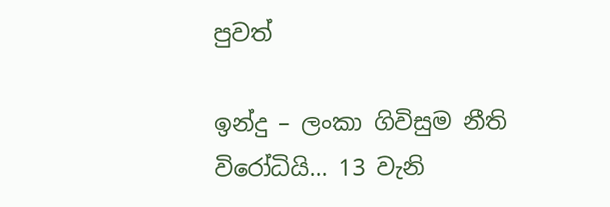පුවත්

ඉන්දු – ලංකා ගිවිසුම නීති විරෝධියි… 13 වැනි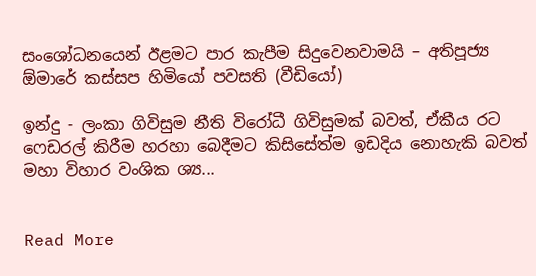සංශෝධනයෙන් ඊළමට පාර කැපීම සිදුවෙනවාමයි – අතිපූජ්‍ය ඕමාරේ කස්සප හිමියෝ පවසති (වීඩියෝ)

ඉන්දු - ලංකා ගිවිසුම නීති විරෝධී ගිවිසුමක් බවත්, ඒකීය රට ෆෙඩරල් කිරීම හරහා බෙදීමට කිසිසේත්ම ඉඩදිය නොහැකි බවත් මහා විහාර වංශික ශ්‍ය...


Read More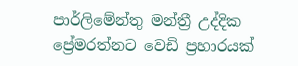පාර්ලිමේන්තු මන්ත්‍රී උද්දික ප්‍රේමරත්නට වෙඩි ප්‍රහාරයක්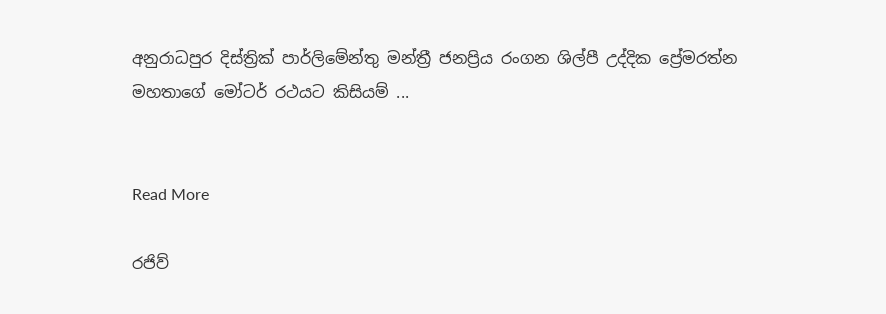අනුරාධපුර දිස්ත්‍රික් පාර්ලිමේන්තු මන්ත්‍රී ජනප්‍රිය රංගන ශිල්පී උද්දික ප්‍රේමරත්න මහතාගේ මෝටර් රථයට කිසියම් ...


Read More

රජිව්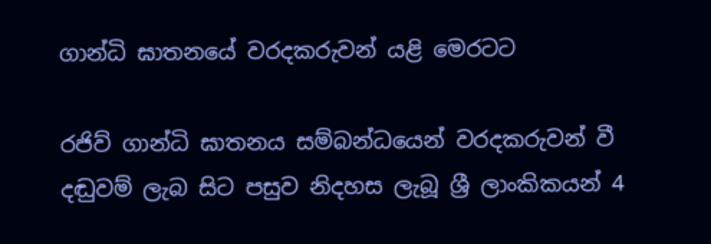ගාන්ධි ඝාතනයේ වරදකරුවන් යළි මෙරටට

රජිව් ගාන්ධි ඝාතනය සම්බන්ධයෙන් වරදකරුවන් වී දඬුවම් ලැබ සිට පසුව නිදහස ලැබූ ශ්‍රී ලාංකිකයන් 4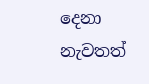දෙනා නැවතත්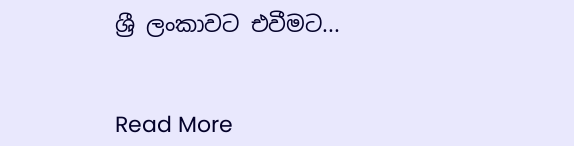ශ්‍රී ලංකාවට එවීමට...


Read More